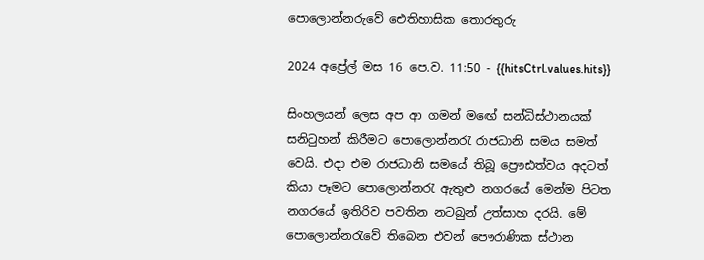පොලොන්නරුවේ ඓතිහාසික තොරතුරු

2024 අප්‍රේල් මස 16 පෙ.ව. 11:50 - {{hitsCtrl.values.hits}}

සිංහලයන් ලෙස අප ආ ගමන් මඟේ සන්ධිස්ථානයක් සනිටුහන් කිරීමට පොලොන්නරැ රාජධානි සමය සමත් වෙයි. එදා එම රාජධානි සමයේ තිබූ ප්‍රෞඪත්වය අදටත් කියා පෑමට පොලොන්නරැ ඇතුළු නගරයේ මෙන්ම පිටත නගරයේ ඉතිරිව පවතින නටබුන් උත්සාහ දරයි. මේ පොලොන්නරැවේ තිබෙන එවන් පෞරාණික ස්ථාන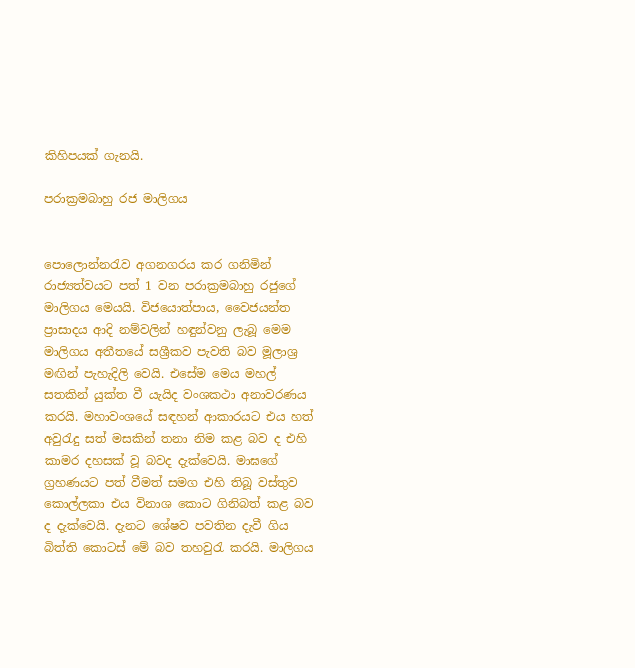කිහිපයක් ගැනයි.

පරාක්‍රමබාහු රජ මාලිගය


පොලොන්නරැව අගනගරය කර ගනිමින් රාජ්‍යත්වයට පත් 1 වන පරාක්‍රමබාහු රජුගේ මාලිගය මෙයයි. විජයොත්පාය, වෛජයන්ත ප්‍රාසාදය ආදි නම්වලින් හඳුන්වනු ලැබූ මෙම මාලිගය අතීතයේ සශ්‍රීකව පැවති බව මූලාශ්‍ර මඟින් පැහැදිලි වෙයි. එසේම මෙය මහල් සතකින් යුක්ත වී යැයිද වංශකථා අනාවරණය කරයි. මහාවංශයේ සඳහන් ආකාරයට එය හත් අවුරැදු සත් මසකින් තනා නිම කළ බව ද එහි කාමර දහසක් වූ බවද දැක්වෙයි. මාඝගේ ග්‍රහණයට පත් වීමත් සමග එහි තිබූ වස්තුව කොල්ලකා එය විනාශ කොට ගිනිබත් කළ බව ද දැක්වෙයි. දැනට ශේෂව පවතින දැවී ගිය බිත්ති කොටස් මේ බව තහවුරැ කරයි. මාලිගය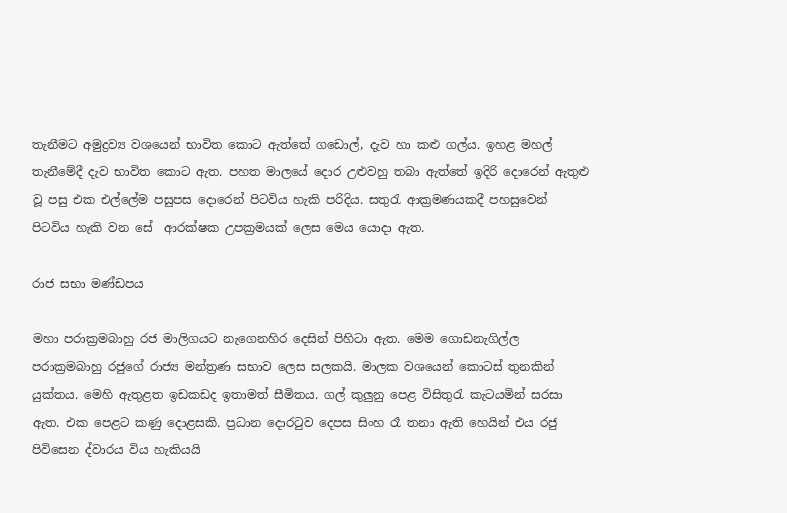තැනීමට අමුද්‍රව්‍ය වශයෙන් භාවිත කොට ඇත්තේ ගඩොල්, දැව හා කළු ගල්ය. ඉහළ මහල් තැනීමේදී දැව භාවිත කොට ඇත. පහත මාලයේ දොර උළුවහු තබා ඇත්තේ ඉදිරි දොරෙන් ඇතුළු වූ පසු එක එල්ලේම පසුපස දොරෙන් පිටවිය හැකි පරිදිය. සතුරැ ආක්‍රමණයකදී පහසුවෙන් පිටවිය හැකි වන සේ  ආරක්ෂක උපක්‍රමයක් ලෙස මෙය යොදා ඇත.

රාජ සභා මණ්ඩපය

මහා පරාක්‍රමබාහු රජ මාලිගයට නැගෙනහිර දෙසින් පිහිටා ඇත. මෙම ගොඩනැගිල්ල පරාක්‍රමබාහු රජුගේ රාජ්‍ය මන්ත්‍රණ සභාව ලෙස සලකයි. මාලක වශයෙන් කොටස් තුනකින් යුක්තය. මෙහි ඇතුළත ඉඩකඩද ඉතාමත් සීමිතය. ගල් කුලුනු පෙළ විසිතුරැ කැටයමින් සරසා ඇත. එක පෙළට කණු දොළසකි. ප්‍රධාන දොරටුව දෙපස සිංහ රෑ තනා ඇති හෙයින් එය රජු පිවිසෙන ද්වාරය විය හැකියයි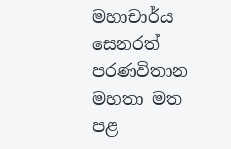මහාචාර්ය සෙනරත් පරණවිතාන මහතා මත පළ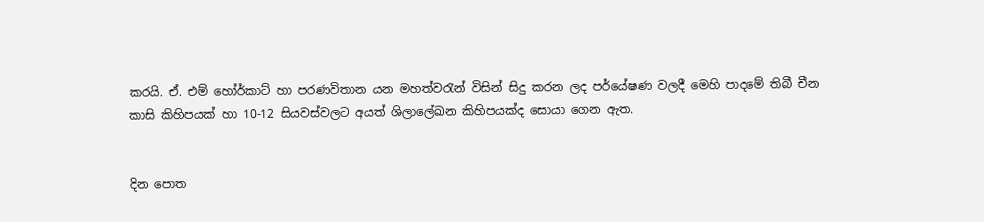කරයි. ඒ. එම් හෝර්කාට් හා පරණවිතාන යන මහත්වරැන් විසින් සිදු කරන ලද පර්යේෂණ වලදී මෙහි පාදමේ තිබී චීන කාසි කිහිපයක් හා 10-12 සියවස්වලට අයත් ශිලා‍ලේඛන කිහිපයක්ද සොයා ගෙන ඇත.


දින පොත